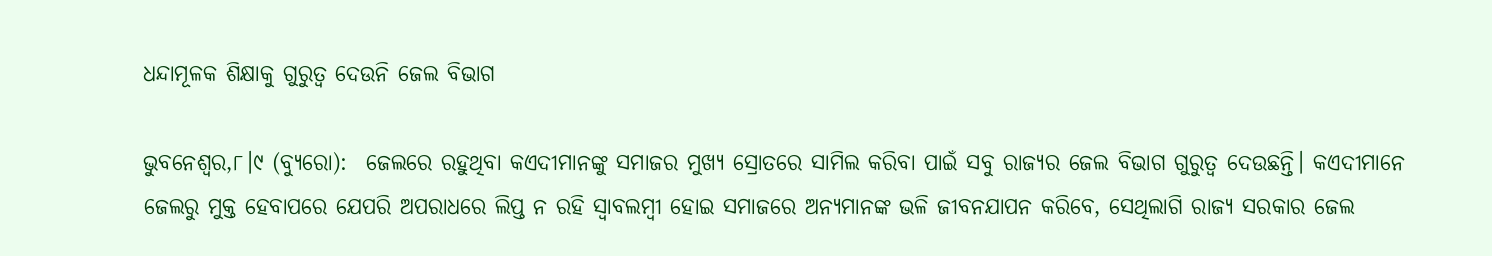ଧନ୍ଦାମୂଳକ ଶିକ୍ଷାକୁ ଗୁରୁତ୍ୱ ଦେଉନି ଜେଲ ବିଭାଗ

ଭୁବନେଶ୍ୱର,୮।୯ (ବ୍ୟୁରୋ):  ଜେଲରେ ରହୁଥିବା କଏଦୀମାନଙ୍କୁ ସମାଜର ମୁଖ୍ୟ ସ୍ରୋତରେ ସାମିଲ କରିବା ପାଇଁ ସବୁ ରାଜ୍ୟର ଜେଲ ବିଭାଗ ଗୁରୁତ୍ୱ ଦେଉଛନ୍ତି। କଏଦୀମାନେ ଜେଲରୁ ମୁକ୍ତ ହେବାପରେ ଯେପରି ଅପରାଧରେ ଲିପ୍ତ ନ ରହି ସ୍ବାବଲମ୍ବୀ ହୋଇ ସମାଜରେ ଅନ୍ୟମାନଙ୍କ ଭଳି ଜୀବନଯାପନ କରିବେ, ସେଥିଲାଗି ରାଜ୍ୟ ସରକାର ଜେଲ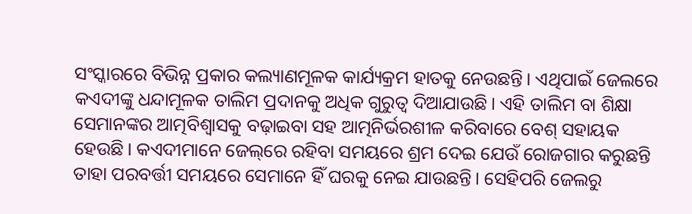ସଂସ୍କାରରେ ବିଭିନ୍ନ ପ୍ରକାର କଲ୍ୟାଣମୂଳକ କାର୍ଯ୍ୟକ୍ରମ ହାତକୁ ନେଉଛନ୍ତି। ଏଥିପାଇଁ ଜେଲରେ କଏଦୀଙ୍କୁ ଧନ୍ଦାମୂଳକ ତାଲିମ ପ୍ରଦାନକୁ ଅଧିକ ଗୁରୁତ୍ୱ ଦିଆଯାଉଛି। ଏହି ତାଲିମ ବା ଶିକ୍ଷା ସେମାନଙ୍କର ଆତ୍ମବିଶ୍ୱାସକୁ ବଢ଼ାଇବା ସହ ଆତ୍ମନିର୍ଭରଶୀଳ କରିବାରେ ବେଶ୍‌ ସହାୟକ ହେଉଛି। କଏଦୀମାନେ ଜେଲ୍‌ରେ ରହିବା ସମୟରେ ଶ୍ରମ ଦେଇ ଯେଉଁ ରୋଜଗାର କରୁଛନ୍ତି ତାହା ପରବର୍ତ୍ତୀ ସମୟରେ ସେମାନେ ହିଁ ଘରକୁ ନେଇ ଯାଉଛନ୍ତି। ସେହିପରି ଜେଲରୁ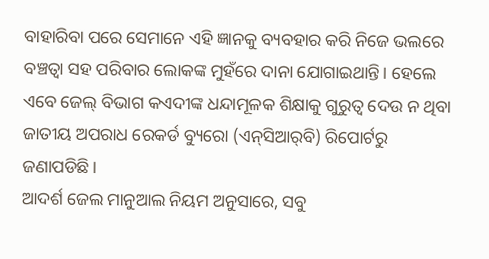ବାହାରିବା ପରେ ସେମାନେ ଏହି ଜ୍ଞାନକୁ ବ୍ୟବହାର କରି ନିଜେ ଭଲରେ ବଞ୍ଚତ୍ବା ସହ ପରିବାର ଲୋକଙ୍କ ମୁହଁରେ ଦାନା ଯୋଗାଇଥାନ୍ତି। ହେଲେ ଏବେ ଜେଲ୍‌ ବିଭାଗ କଏଦୀଙ୍କ ଧନ୍ଦାମୂଳକ ଶିକ୍ଷାକୁ ଗୁରୁତ୍ୱ ଦେଉ ନ ଥିବା ଜାତୀୟ ଅପରାଧ ରେକର୍ଡ ବ୍ୟୁରୋ (ଏନ୍‌ସିଆର୍‌ବି) ରିପୋର୍ଟରୁ ଜଣାପଡିଛି।
ଆଦର୍ଶ ଜେଲ ମାନୁଆଲ ନିୟମ ଅନୁସାରେ, ସବୁ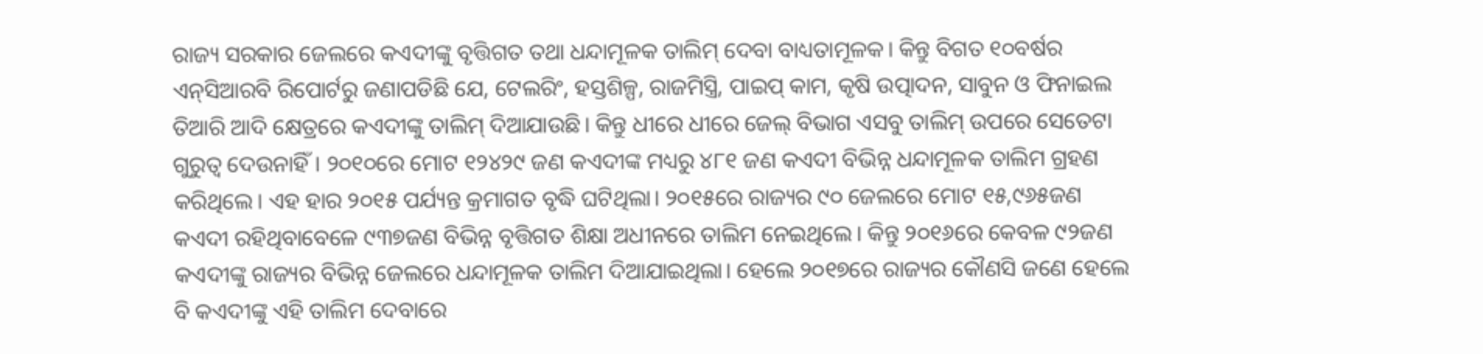ରାଜ୍ୟ ସରକାର ଜେଲରେ କଏଦୀଙ୍କୁ ବୃତ୍ତିଗତ ତଥା ଧନ୍ଦାମୂଳକ ତାଲିମ୍‌ ଦେବା ବାଧ୍ୟତାମୂଳକ। କିନ୍ତୁ ବିଗତ ୧୦ବର୍ଷର ଏନ୍‌ସିଆରବି ରିପୋର୍ଟରୁ ଜଣାପଡିଛି ଯେ, ଟେଲରିଂ, ହସ୍ତଶିଳ୍ପ, ରାଜମିସ୍ତ୍ରି, ପାଇପ୍‌ କାମ, କୃଷି ଉତ୍ପାଦନ, ସାବୁନ ଓ ଫିନାଇଲ ତିଆରି ଆଦି କ୍ଷେତ୍ରରେ କଏଦୀଙ୍କୁ ତାଲିମ୍‌ ଦିଆଯାଉଛି। କିନ୍ତୁ ଧୀରେ ଧୀରେ ଜେଲ୍‌ ବିଭାଗ ଏସବୁ ତାଲିମ୍‌ ଉପରେ ସେତେଟା ଗୁରୁତ୍ୱ ଦେଉନାହିଁ। ୨୦୧୦ରେ ମୋଟ ୧୨୪୨୯ ଜଣ କଏଦୀଙ୍କ ମଧ୍ୟରୁ ୪୮୧ ଜଣ କଏଦୀ ବିଭିନ୍ନ ଧନ୍ଦାମୂଳକ ତାଲିମ ଗ୍ରହଣ କରିଥିଲେ। ଏହ ହାର ୨୦୧୫ ପର୍ଯ୍ୟନ୍ତ କ୍ରମାଗତ ବୃଦ୍ଧି ଘଟିଥିଲା। ୨୦୧୫ରେ ରାଜ୍ୟର ୯୦ ଜେଲରେ ମୋଟ ୧୫,୯୬୫ଜଣ କଏଦୀ ରହିଥିବାବେଳେ ୯୩୭ଜଣ ବିଭିନ୍ନ ବୃତ୍ତିଗତ ଶିକ୍ଷା ଅଧୀନରେ ତାଲିମ ନେଇଥିଲେ। କିନ୍ତୁ ୨୦୧୬ରେ କେବଳ ୯୨ଜଣ କଏଦୀଙ୍କୁ ରାଜ୍ୟର ବିଭିନ୍ନ ଜେଲରେ ଧନ୍ଦାମୂଳକ ତାଲିମ ଦିଆଯାଇଥିଲା। ହେଲେ ୨୦୧୭ରେ ରାଜ୍ୟର କୌଣସି ଜଣେ ହେଲେ ବି କଏଦୀଙ୍କୁ ଏହି ତାଲିମ ଦେବାରେ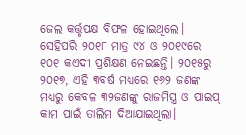ଜେଲ କର୍ତ୍ତୃପକ୍ଷ ବିଫଳ ହୋଇଥିଲେ। ସେହିପରି ୨୦୧୮ ମାତ୍ର ୯୪ ଓ ୨୦୧୯ରେ ୧୦୧ କଏଦୀ ପ୍ରଶିକ୍ଷଣ ନେଇଛନ୍ତି। ୨୦୧୫ରୁ ୨୦୧୭, ଏହି ୩ବର୍ଷ ମଧ୍ୟରେ ୧୬୨ ଜଣଙ୍କ ମଧ୍ୟରୁ କେବଳ ୩୨ଜଣଙ୍କୁ ରାଜମିସ୍ତ୍ର ଓ ପାଇପ୍‌ କାମ ପାଇଁ ତାଲିମ ଦିଆଯାଇଥିଲା।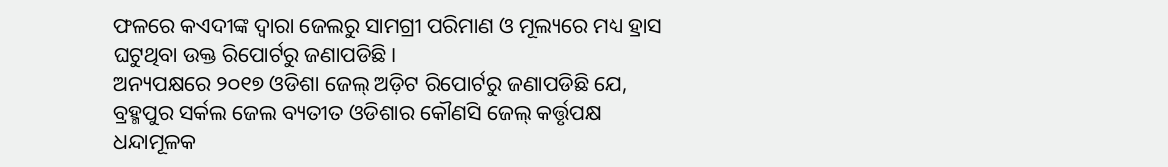ଫଳରେ କଏଦୀଙ୍କ ଦ୍ୱାରା ଜେଲରୁ ସାମଗ୍ରୀ ପରିମାଣ ଓ ମୂଲ୍ୟରେ ମଧ୍ୟ ହ୍ରାସ ଘଟୁଥିବା ଉକ୍ତ ରିପୋର୍ଟରୁ ଜଣାପଡିଛି।
ଅନ୍ୟପକ୍ଷରେ ୨୦୧୭ ଓଡିଶା ଜେଲ୍‌ ଅଡ଼ିଟ ରିପୋର୍ଟରୁ ଜଣାପଡିଛି ଯେ, ବ୍ରହ୍ମପୁର ସର୍କଲ ଜେଲ ବ୍ୟତୀତ ଓଡିଶାର କୌଣସି ଜେଲ୍‌ କର୍ତ୍ତୃପକ୍ଷ ଧନ୍ଦାମୂଳକ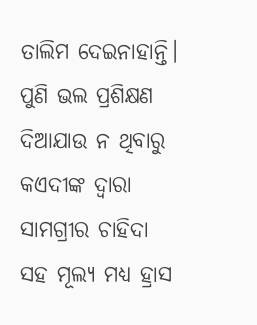ତାଲିମ ଦେଇନାହାନ୍ତି। ପୁଣି ଭଲ ପ୍ରଶିକ୍ଷଣ ଦିଆଯାଉ ନ ଥିବାରୁ କଏଦୀଙ୍କ ଦ୍ୱାରା ସାମଗ୍ରୀର ଚାହିଦା ସହ ମୂଲ୍ୟ ମଧ୍ୟ ହ୍ରାସ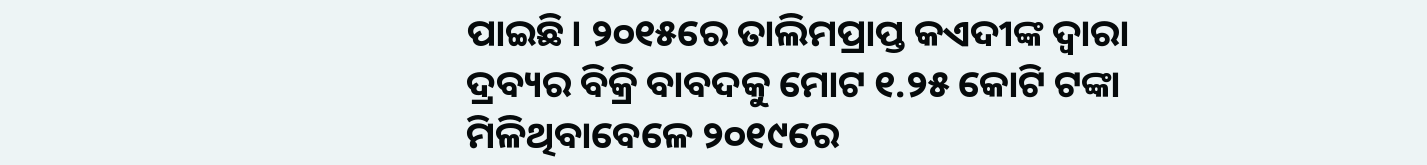ପାଇଛି। ୨୦୧୫ରେ ତାଲିମପ୍ରାପ୍ତ କଏଦୀଙ୍କ ଦ୍ୱାରା ଦ୍ରବ୍ୟର ବିକ୍ରି ବାବଦକୁ ମୋଟ ୧.୨୫ କୋଟି ଟଙ୍କା ମିଳିଥିବାବେଳେ ୨୦୧୯ରେ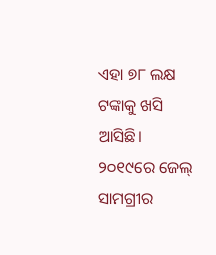ଏହା ୭୮ ଲକ୍ଷ ଟଙ୍କାକୁ ଖସି ଆସିଛି। ୨୦୧୯ରେ ଜେଲ୍‌ ସାମଗ୍ରୀର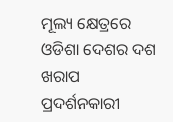ମୂଲ୍ୟ କ୍ଷେତ୍ରରେ ଓଡିଶା ଦେଶର ଦଶ ଖରାପ ପ୍ରଦର୍ଶନକାରୀ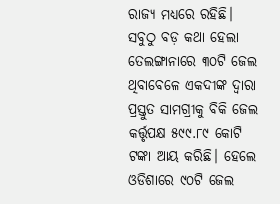ରାଜ୍ୟ ମଧ୍ୟରେ ରହିଛି। ସବୁଠୁ ବଡ଼ କଥା ହେଲା ତେଲଙ୍ଗାନାରେ ୩୦ଟି ଜେଲ ଥିବାବେଳେ ଏକଦୀଙ୍କ ଦ୍ୱାରା ପ୍ରସ୍ତୁତ ସାମଗ୍ରୀକୁ ବିକି ଜେଲ କର୍ତ୍ତୃପକ୍ଷ ୫୯୯.୮୯ କୋଟି ଟଙ୍କା ଆୟ କରିଛି। ହେଲେ ଓଡିଶାରେ ୯୦ଟି ଜେଲ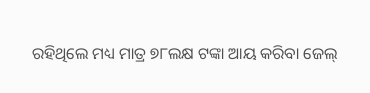ରହିଥିଲେ ମଧ୍ୟ ମାତ୍ର ୭୮ଲକ୍ଷ ଟଙ୍କା ଆୟ କରିବା ଜେଲ୍‌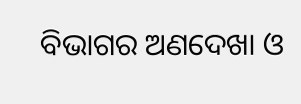ବିଭାଗର ଅଣଦେଖା ଓ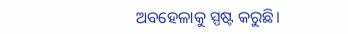ଅବହେଳାକୁ ସ୍ପଷ୍ଟ କରୁଛି।